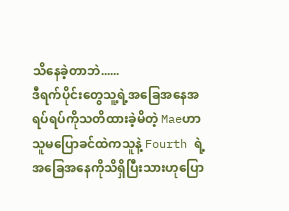သိနေခဲ့တာဘဲ......
ဒီရက်ပိုင်းတွေသူ့ရဲ့အခြေအနေအရပ်ရပ်ကိုသတိထားခဲ့မိတဲ့ Maeဟာ သူမပြောခင်ထဲကသူနဲ့ Fourth ရဲ့အခြေအနေကိုသိရှိပြီးသားဟုပြော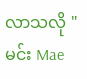လာသလို "မင်း Mae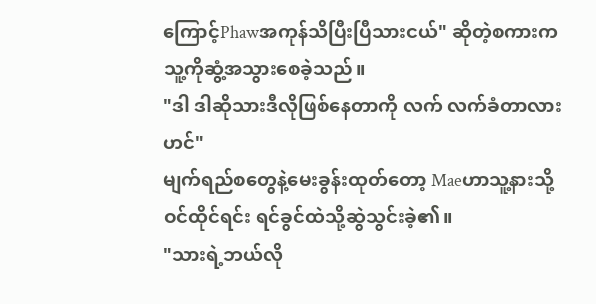ကြောင့်Phawအကုန်သိပြီးပြီသားငယ်" ဆိုတဲ့စကားက သူ့ကိုဆွံ့အသွားစေခဲ့သည်။
"ဒါ ဒါဆိုသားဒီလိုဖြစ်နေတာကို လက် လက်ခံတာလားဟင်"
မျက်ရည်စတွေနဲ့မေးခွန်းထုတ်တော့ Maeဟာသူ့နားသို့ဝင်ထိုင်ရင်း ရင်ခွင်ထဲသို့ဆွဲသွင်းခဲ့၏။
"သားရဲ့ဘယ်လို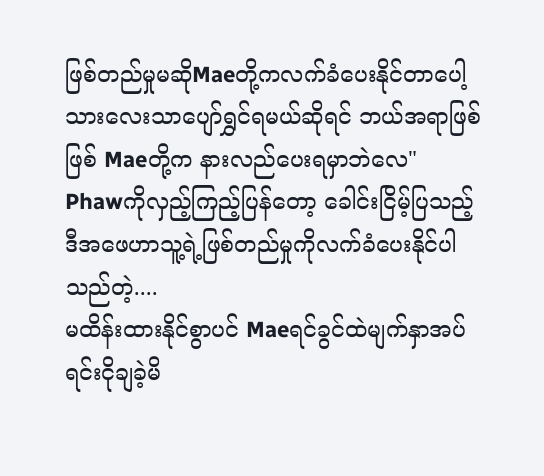ဖြစ်တည်မှုမဆိုMaeတို့ကလက်ခံပေးနိုင်တာပေါ့ သားလေးသာပျော်ရွှင်ရမယ်ဆိုရင် ဘယ်အရာဖြစ်ဖြစ် Maeတို့က နားလည်ပေးရမှာဘဲလေ"
Phawကိုလှည့်ကြည့်ပြန်တော့ ခေါင်းငြိမ့်ပြသည့် ဒီအဖေဟာသူ့ရဲ့ဖြစ်တည်မှုကိုလက်ခံပေးနိုင်ပါသည်တဲ့....
မထိန်းထားနိုင်စွာပင် Maeရင်ခွင်ထဲမျက်နှာအပ်ရင်းငိုချခဲ့မိ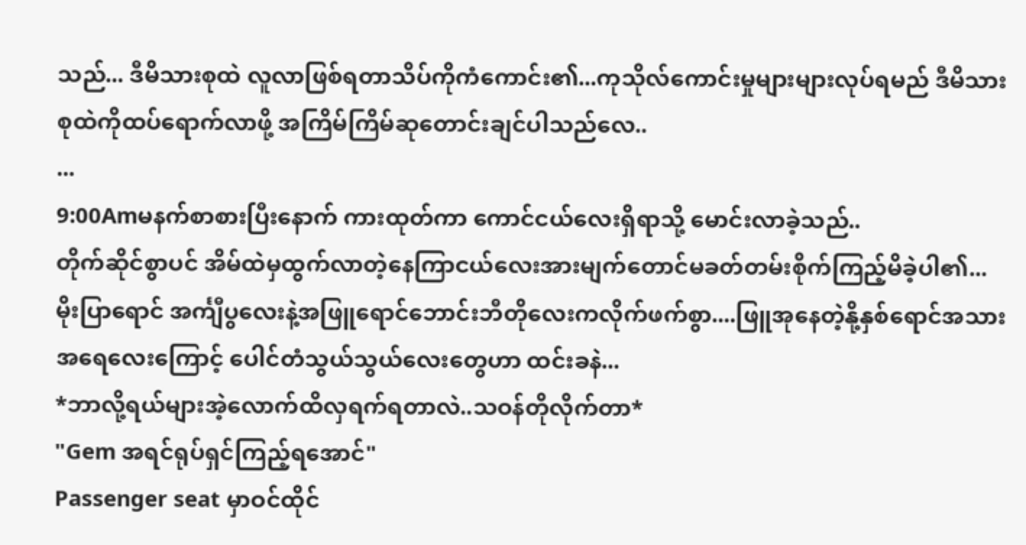သည်... ဒီမိသားစုထဲ လူလာဖြစ်ရတာသိပ်ကိုကံကောင်း၏...ကုသိုလ်ကောင်းမှုများများလုပ်ရမည် ဒီမိသားစုထဲကိုထပ်ရောက်လာဖို့ အကြိမ်ကြိမ်ဆုတောင်းချင်ပါသည်လေ..
...
9:00Amမနက်စာစားပြီးနောက် ကားထုတ်ကာ ကောင်ငယ်လေးရှိရာသို့ မောင်းလာခဲ့သည်..
တိုက်ဆိုင်စွာပင် အိမ်ထဲမှထွက်လာတဲ့နေကြာငယ်လေးအားမျက်တောင်မခတ်တမ်းစိုက်ကြည့်မိခဲ့ပါ၏...
မိုးပြာရောင် အင်္ကျီပွလေးနဲ့အဖြူရောင်ဘောင်းဘီတိုလေးကလိုက်ဖက်စွာ....ဖြူအုနေတဲ့နို့နှစ်ရောင်အသားအရေလေးကြောင့် ပေါင်တံသွယ်သွယ်လေးတွေဟာ ထင်းခနဲ...
*ဘာလို့ရယ်များအဲ့လောက်ထိလှရက်ရတာလဲ..သဝန်တိုလိုက်တာ*
"Gem အရင်ရုပ်ရှင်ကြည့်ရအောင်"
Passenger seat မှာဝင်ထိုင်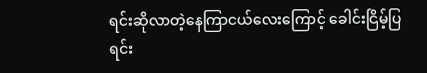ရင်းဆိုလာတဲ့နေကြာငယ်လေးကြောင့် ခေါင်းငြိမ့်ပြရင်း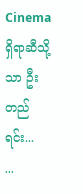Cinema ရှိရာဆီသို့သာ ဦးတည်ရင်း...
...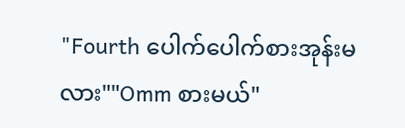"Fourth ပေါက်ပေါက်စားအုန်းမလား""Omm စားမယ်"